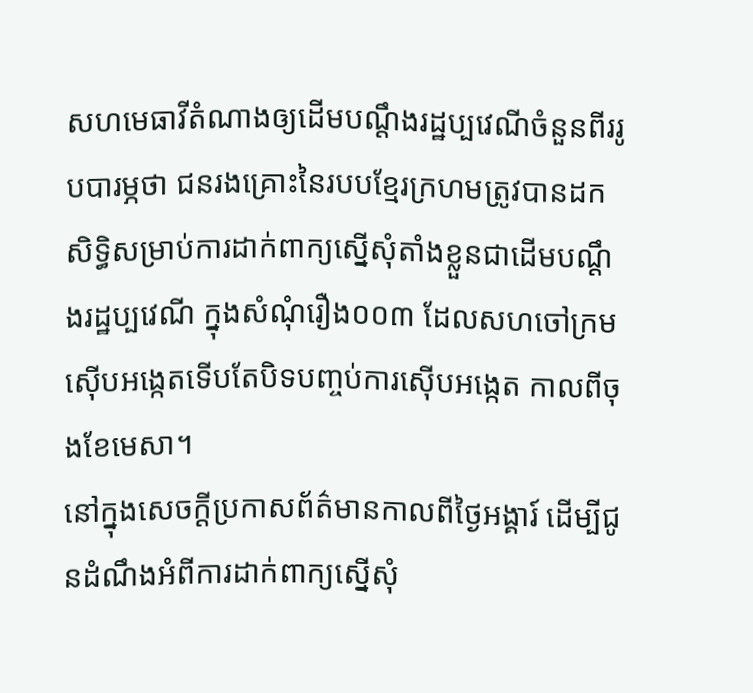សហមេធាវីតំណាងឲ្យដើមបណ្ដឹងរដ្ឋប្បវេណីចំនួនពីររូបបារម្ភថា ជនរងគ្រោះនៃរបបខ្មែរក្រហមត្រូវបានដកសិទ្ធិសម្រាប់ការដាក់ពាក្យស្នើសុំតាំងខ្លួនជាដើមបណ្ដឹងរដ្ឋប្បវេណី ក្នុងសំណុំរឿង០០៣ ដែលសហចៅក្រមស៊ើបអង្កេតទើបតែបិទបញ្ចប់ការស៊ើបអង្កេត កាលពីចុងខែមេសា។
នៅក្នុងសេចក្ដីប្រកាសព័ត៌មានកាលពីថ្ងៃអង្គារ៍ ដើម្បីជូនដំណឹងអំពីការដាក់ពាក្យស្នើសុំ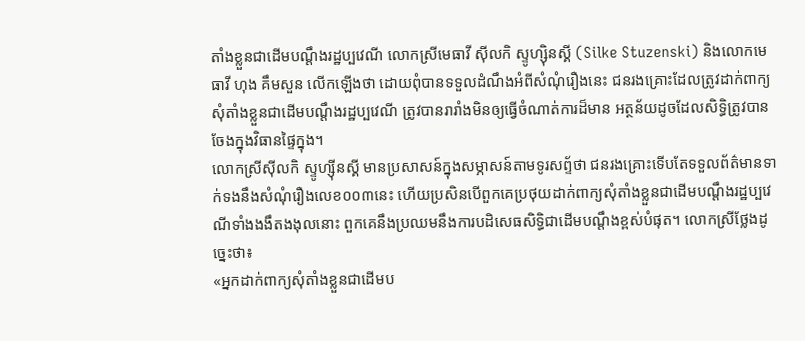តាំងខ្លួនជាដើមបណ្ដឹងរដ្ឋប្បវេណី លោកស្រីមេធាវី ស៊ីលកិ ស្ទូហ្ស៊ិនស្គី (Silke Stuzenski) និងលោកមេធាវី ហុង គឹមសួន លើកឡើងថា ដោយពុំបានទទួលដំណឹងអំពីសំណុំរឿងនេះ ជនរងគ្រោះដែលត្រូវដាក់ពាក្យសុំតាំងខ្លួនជាដើមបណ្ដឹងរដ្ឋប្បវេណី ត្រូវបានរារាំងមិនឲ្យធ្វើចំណាត់ការដ៏មាន អត្ថន័យដូចដែលសិទ្ធិត្រូវបានចែងក្នុងវិធានផ្ទៃក្នុង។
លោកស្រីស៊ីលកិ ស្ទូហ្ស៊ីនស្គី មានប្រសាសន៍ក្នុងសម្ភាសន៍តាមទូរសព្ទ័ថា ជនរងគ្រោះទើបតែទទួលព័ត៌មានទាក់ទងនឹងសំណុំរឿងលេខ០០៣នេះ ហើយប្រសិនបើពួកគេប្រថុយដាក់ពាក្យសុំតាំងខ្លួនជាដើមបណ្ដឹងរដ្ឋប្បវេណីទាំងងងឹតងងុលនោះ ពួកគេនឹងប្រឈមនឹងការបដិសេធសិទ្ធិជាដើមបណ្ដឹងខ្ពស់បំផុត។ លោកស្រីថ្លែងដូច្នេះថា៖
«អ្នកដាក់ពាក្យសុំតាំងខ្លួនជាដើមប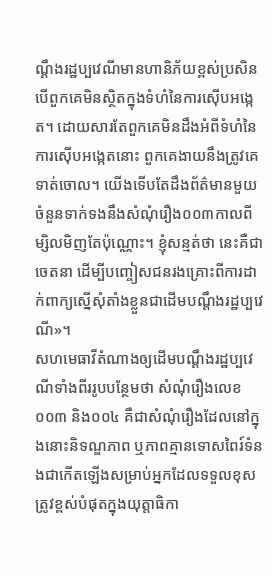ណ្ដឹងរដ្ឋប្បវេណីមានហានិភ័យខ្ពស់ប្រសិនបើពួកគេមិនស្ថិតក្នុងទំហំនៃការស៊ើបអង្កេត។ ដោយសារតែពួកគេមិនដឹងអំពីទំហំនៃការស៊ើបអង្កេតនោះ ពួកគេងាយនឹងត្រូវគេទាត់ចោល។ យើងទើបតែដឹងព័ត៌មានមួយចំនួនទាក់ទងនឹងសំណុំរឿង០០៣កាលពីម្សិលមិញតែប៉ុណ្ណោះ។ ខ្ញុំសន្មត់ថា នេះគឺជាចេតនា ដើម្បីបញ្ចៀសជនរងគ្រោះពីការដាក់ពាក្យស្នើសុំតាំងខ្លួនជាដើមបណ្ដឹងរដ្ឋប្បវេណី»។
សហមេធាវីតំណាងឲ្យដើមបណ្ដឹងរដ្ឋប្បវេណីទាំងពីររូបបន្ថែមថា សំណុំរឿងលេខ០០៣ និង០០៤ គឺជាសំណុំរឿងដែលនៅក្នុងនោះនិទណ្ឌភាព ឬភាពគ្មានទោសពៃរ៍ទំនងជាកើតឡើងសម្រាប់អ្នកដែលទទួលខុសត្រូវខ្ពស់បំផុតក្នុងយុត្តាធិកា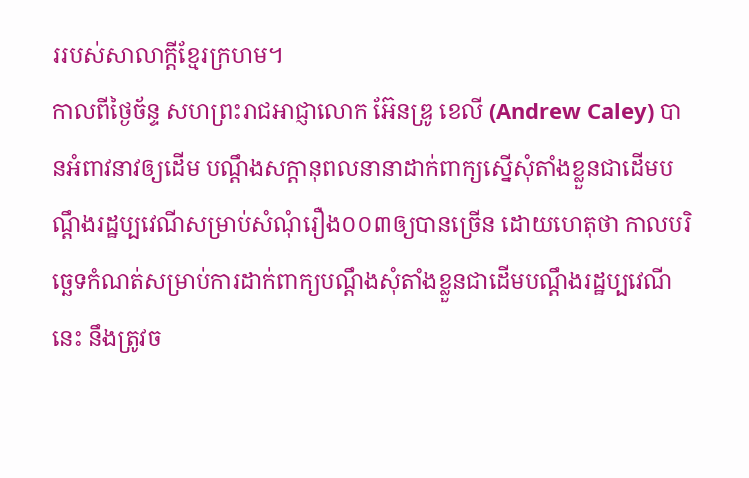ររបស់សាលាក្ដីខ្មែរក្រហម។
កាលពីថ្ងៃច័ន្ទ សហព្រះរាជអាជ្ញាលោក អ៊ែនឌ្រូ ខេលី (Andrew Caley) បានអំពាវនាវឲ្យដើម បណ្ដឹងសក្ដានុពលនានាដាក់ពាក្យស្នើសុំតាំងខ្លួនជាដើមបណ្ដឹងរដ្ឋប្បវេណីសម្រាប់សំណុំរឿង០០៣ឲ្យបានច្រើន ដោយហេតុថា កាលបរិច្ឆេទកំណត់សម្រាប់ការដាក់ពាក្យបណ្ដឹងសុំតាំងខ្លួនជាដើមបណ្ដឹងរដ្ឋប្បវេណីនេះ នឹងត្រូវច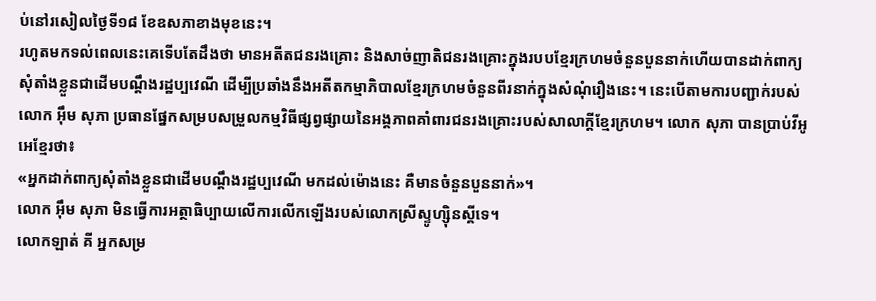ប់នៅរសៀលថ្ងៃទី១៨ ខែឧសភាខាងមុខនេះ។
រហូតមកទល់ពេលនេះគេទើបតែដឹងថា មានអតីតជនរងគ្រោះ និងសាច់ញាតិជនរងគ្រោះក្នុងរបបខ្មែរក្រហមចំនួនបួននាក់ហើយបានដាក់ពាក្យសុំតាំងខ្លួនជាដើមបណ្ដឹងរដ្ឋប្បវេណី ដើម្បីប្រឆាំងនឹងអតីតកម្មាភិបាលខ្មែរក្រហមចំនួនពីរនាក់ក្នុងសំណុំរឿងនេះ។ នេះបើតាមការបញ្ជាក់របស់ លោក អ៊ឹម សុភា ប្រធានផ្នែកសម្របសម្រួលកម្មវិធីផ្សព្វផ្សាយនៃអង្គភាពគាំពារជនរងគ្រោះរបស់សាលាក្ដីខ្មែរក្រហម។ លោក សុភា បានប្រាប់វីអូអេខ្មែរថា៖
«អ្នកដាក់ពាក្យសុំតាំងខ្លួនជាដើមបណ្តឹងរដ្ឋប្បវេណី មកដល់ម៉ោងនេះ គឺមានចំនួនបួននាក់»។
លោក អ៊ឹម សុភា មិនធ្វើការអត្ថាធិប្បាយលើការលើកឡើងរបស់លោកស្រីស្ទូហ្ស៊ិនស្គីទេ។
លោកឡាត់ គី អ្នកសម្រ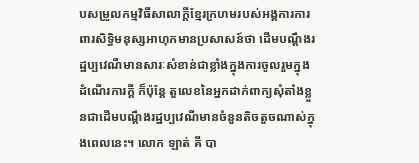បសម្រួលកម្មវិធីសាលាក្ដីខ្មែរក្រហមរបស់អង្គការការពារសិទ្ធិមនុស្សអាហុកមានប្រសាសន៍ថា ដើមបណ្ដឹងរដ្ឋប្បវេណីមានសារៈសំខាន់ជាខ្លាំងក្នុងការចូលរួមក្នុងដំណើរការក្ដី ក៏ប៉ុន្ដែ តួលេខនៃអ្នកដាក់ពាក្យសុំតាំងខ្លួនជាដើមបណ្ដឹងរដ្ឋប្បវេណីមានចំនួនតិចតួចណាស់ក្នុងពេលនេះ។ លោក ឡាត់ គី បា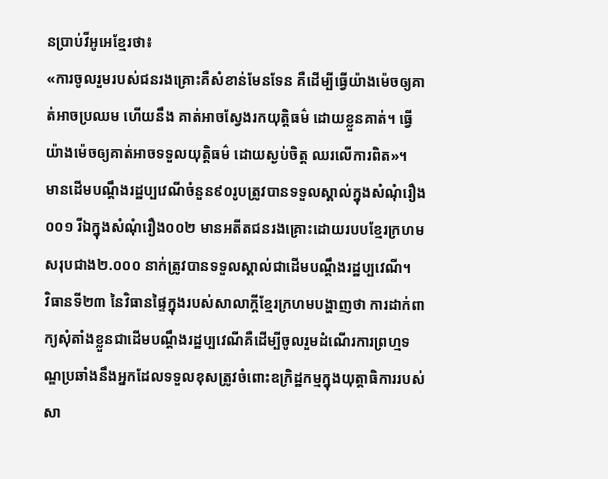នប្រាប់វីអូអេខ្មែរថា៖
«ការចូលរួមរបស់ជនរងគ្រោះគឺសំខាន់មែនទែន គឺដើម្បីធ្វើយ៉ាងម៉េចឲ្យគាត់អាចប្រឈម ហើយនឹង គាត់អាចស្វែងរកយុត្តិធម៌ ដោយខ្លួនគាត់។ ធ្វើយ៉ាងម៉េចឲ្យគាត់អាចទទួលយុត្តិធម៌ ដោយស្ងប់ចិត្ត ឈរលើការពិត»។
មានដើមបណ្ដឹងរដ្ឋប្បវេណីចំនួន៩០រូបត្រូវបានទទួលស្គាល់ក្នុងសំណុំរឿង០០១ រីឯក្នុងសំណុំរឿង០០២ មានអតីតជនរងគ្រោះដោយរបបខ្មែរក្រហមសរុបជាង២.០០០ នាក់ត្រូវបានទទួលស្គាល់ជាដើមបណ្ដឹងរដ្ឋប្បវេណី។
វិធានទី២៣ នៃវិធានផ្ទៃក្នុងរបស់សាលាក្ដីខ្មែរក្រហមបង្ហាញថា ការដាក់ពាក្យសុំតាំងខ្លួនជាដើមបណ្ដឹងរដ្ឋប្បវេណីគឺដើម្បីចូលរួមដំណើរការព្រហ្មទណ្ឌប្រឆាំងនឹងអ្នកដែលទទួលខុសត្រូវចំពោះឧក្រិដ្ឋកម្មក្នុងយុត្តាធិការរបស់សា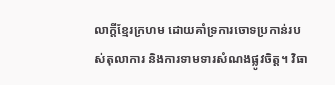លាក្ដីខ្មែរក្រហម ដោយគាំទ្រការចោទប្រកាន់របស់តុលាការ និងការទាមទារសំណងផ្លូវចិត្ត។ វិធា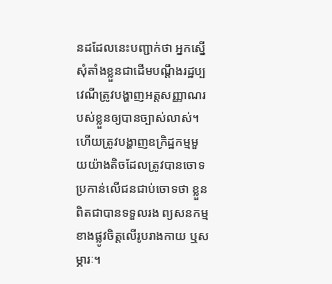នដដែលនេះបញ្ជាក់ថា អ្នកស្នើសុំតាំងខ្លួនជាដើមបណ្ដឹងរដ្ឋប្បវេណីត្រូវបង្ហាញអត្តសញ្ញាណរបស់ខ្លួនឲ្យបានច្បាស់លាស់។ ហើយត្រូវបង្ហាញឧក្រិដ្ឋកម្មមួយយ៉ាងតិចដែលត្រូវបានចោទប្រកាន់លើជនជាប់ចោទថា ខ្លួនពិតជាបានទទួលរង ព្យសនកម្មខាងផ្លូវចិត្តលើរូបរាងកាយ ឬសម្ភារៈ។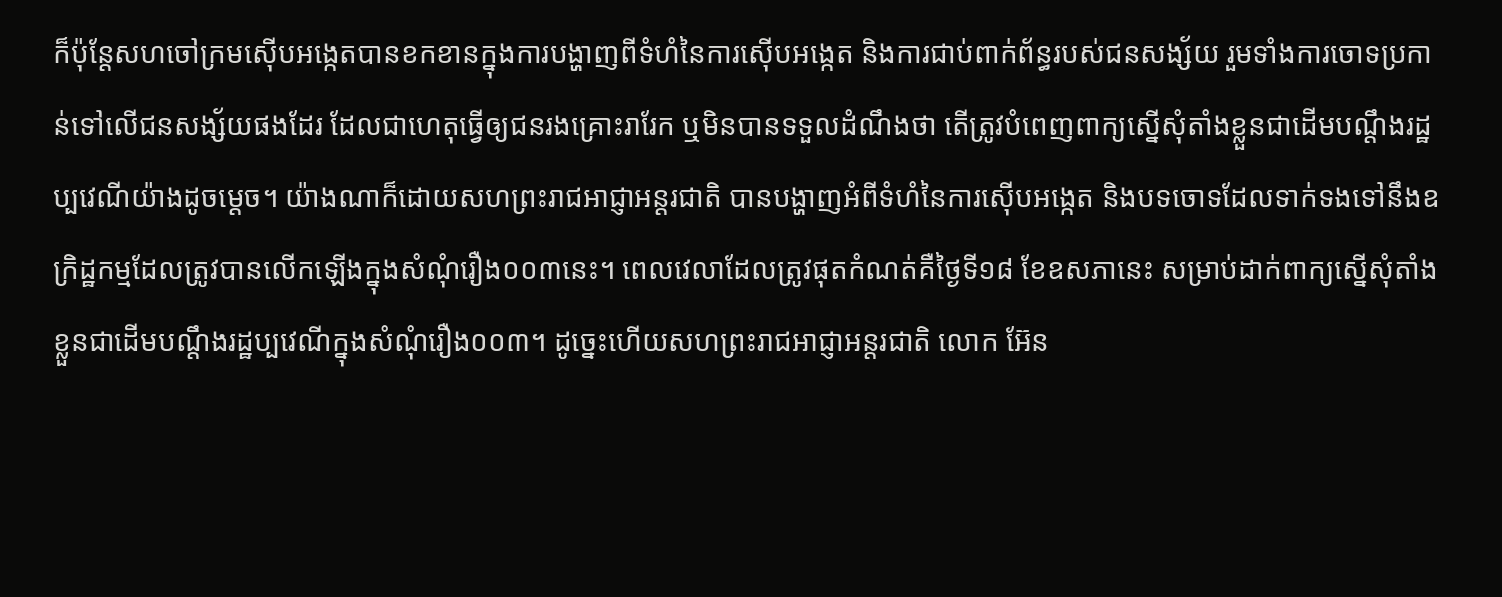ក៏ប៉ុន្ដែសហចៅក្រមស៊ើបអង្កេតបានខកខានក្នុងការបង្ហាញពីទំហំនៃការស៊ើបអង្កេត និងការជាប់ពាក់ព័ន្ធរបស់ជនសង្ស័យ រួមទាំងការចោទប្រកាន់ទៅលើជនសង្ស័យផងដែរ ដែលជាហេតុធ្វើឲ្យជនរងគ្រោះរារែក ឬមិនបានទទួលដំណឹងថា តើត្រូវបំពេញពាក្យស្នើសុំតាំងខ្លួនជាដើមបណ្ដឹងរដ្ឋប្បវេណីយ៉ាងដូចម្ដេច។ យ៉ាងណាក៏ដោយសហព្រះរាជអាជ្ញាអន្ដរជាតិ បានបង្ហាញអំពីទំហំនៃការស៊ើបអង្កេត និងបទចោទដែលទាក់ទងទៅនឹងឧក្រិដ្ឋកម្មដែលត្រូវបានលើកឡើងក្នុងសំណុំរឿង០០៣នេះ។ ពេលវេលាដែលត្រូវផុតកំណត់គឺថ្ងៃទី១៨ ខែឧសភានេះ សម្រាប់ដាក់ពាក្យស្នើសុំតាំងខ្លួនជាដើមបណ្ដឹងរដ្ឋប្បវេណីក្នុងសំណុំរឿង០០៣។ ដូច្នេះហើយសហព្រះរាជអាជ្ញាអន្ដរជាតិ លោក អ៊ែន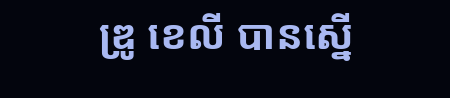ឌ្រូ ខេលី បានស្នើ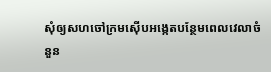សុំឲ្យសហចៅក្រមស៊ើបអង្កេតបន្ថែមពេលវេលាចំនួន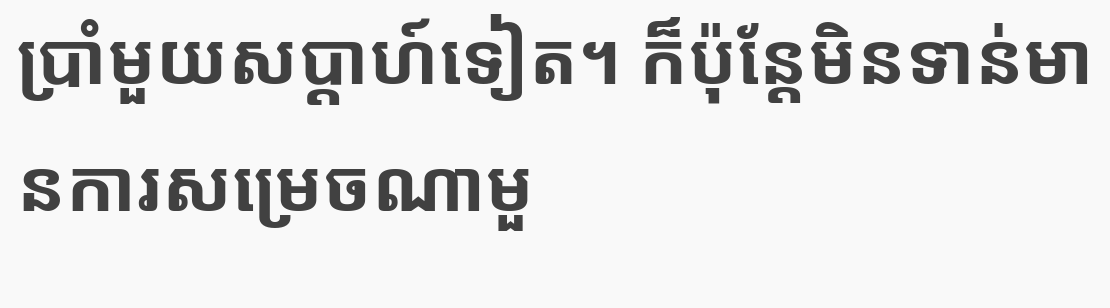ប្រាំមួយសប្ដាហ៍ទៀត។ ក៏ប៉ុន្ដែមិនទាន់មានការសម្រេចណាមួ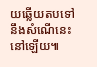យឆ្លើយតបទៅនឹងសំណើនេះនៅឡើយ៕